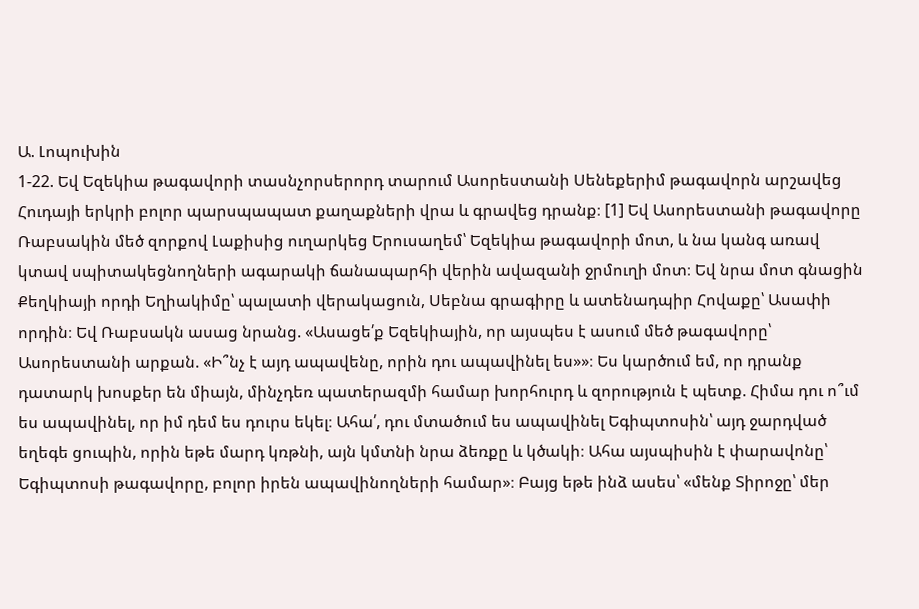Ա. Լոպուխին
1-22. Եվ Եզեկիա թագավորի տասնչորսերորդ տարում Ասորեստանի Սենեքերիմ թագավորն արշավեց Հուդայի երկրի բոլոր պարսպապատ քաղաքների վրա և գրավեց դրանք։ [1] Եվ Ասորեստանի թագավորը Ռաբսակին մեծ զորքով Լաքիսից ուղարկեց Երուսաղեմ՝ Եզեկիա թագավորի մոտ, և նա կանգ առավ կտավ սպիտակեցնողների ագարակի ճանապարհի վերին ավազանի ջրմուղի մոտ։ Եվ նրա մոտ գնացին Քեղկիայի որդի Եղիակիմը՝ պալատի վերակացուն, Սեբնա գրագիրը և ատենադպիր Հովաքը՝ Ասափի որդին։ Եվ Ռաբսակն ասաց նրանց. «Ասացե՛ք Եզեկիային, որ այսպես է ասում մեծ թագավորը՝ Ասորեստանի արքան. «Ի՞նչ է այդ ապավենը, որին դու ապավինել ես»»։ Ես կարծում եմ, որ դրանք դատարկ խոսքեր են միայն, մինչդեռ պատերազմի համար խորհուրդ և զորություն է պետք. Հիմա դու ո՞ւմ ես ապավինել, որ իմ դեմ ես դուրս եկել։ Ահա՛, դու մտածում ես ապավինել Եգիպտոսին՝ այդ ջարդված եղեգե ցուպին, որին եթե մարդ կռթնի, այն կմտնի նրա ձեռքը և կծակի։ Ահա այսպիսին է փարավոնը՝ Եգիպտոսի թագավորը, բոլոր իրեն ապավինողների համար»։ Բայց եթե ինձ ասես՝ «մենք Տիրոջը՝ մեր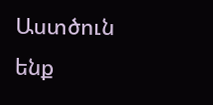Աստծուն ենք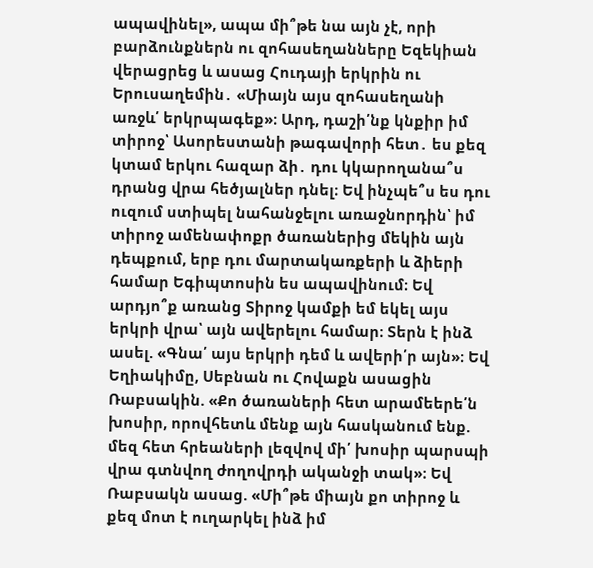ապավինել», ապա մի՞թե նա այն չէ, որի բարձունքներն ու զոհասեղանները Եզեկիան վերացրեց և ասաց Հուդայի երկրին ու Երուսաղեմին․ «Միայն այս զոհասեղանի առջև՛ երկրպագեք»։ Արդ, դաշի՛նք կնքիր իմ տիրոջ՝ Ասորեստանի թագավորի հետ․ ես քեզ կտամ երկու հազար ձի․ դու կկարողանա՞ս դրանց վրա հեծյալներ դնել։ Եվ ինչպե՞ս ես դու ուզում ստիպել նահանջելու առաջնորդին՝ իմ տիրոջ ամենափոքր ծառաներից մեկին այն դեպքում, երբ դու մարտակառքերի և ձիերի համար Եգիպտոսին ես ապավինում։ Եվ արդյո՞ք առանց Տիրոջ կամքի եմ եկել այս երկրի վրա՝ այն ավերելու համար։ Տերն է ինձ ասել. «Գնա՛ այս երկրի դեմ և ավերի՛ր այն»։ Եվ Եղիակիմը, Սեբնան ու Հովաքն ասացին Ռաբսակին. «Քո ծառաների հետ արամեերե՛ն խոսիր, որովհետև մենք այն հասկանում ենք. մեզ հետ հրեաների լեզվով մի՛ խոսիր պարսպի վրա գտնվող ժողովրդի ականջի տակ»։ Եվ Ռաբսակն ասաց. «Մի՞թե միայն քո տիրոջ և քեզ մոտ է ուղարկել ինձ իմ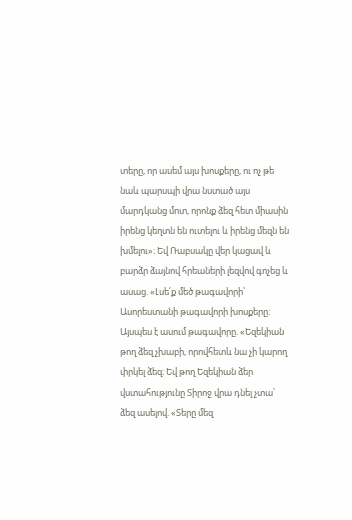տերը, որ ասեմ այս խոսքերը, ու ոչ թե նաև պարսպի վրա նստած այս մարդկանց մոտ, որոնք ձեզ հետ միասին իրենց կեղտն են ուտելու և իրենց մեզն են խմելու»։ Եվ Ռաբսակը վեր կացավ և բարձր ձայնով հրեաների լեզվով գոչեց և ասաց. «Լսե՛ք մեծ թագավորի՝ Ասորեստանի թագավորի խոսքերը։ Այսպես է ասում թագավորը. «Եզեկիան թող ձեզ չխաբի, որովհետև նա չի կարող փրկել ձեզ։ Եվ թող Եզեկիան ձեր վստահությունը Տիրոջ վրա դնել չտա՝ ձեզ ասելով. «Տերը մեզ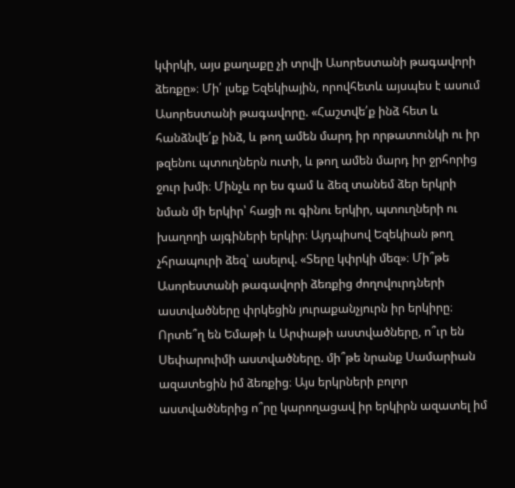կփրկի, այս քաղաքը չի տրվի Ասորեստանի թագավորի ձեռքը»։ Մի՛ լսեք Եզեկիային, որովհետև այսպես է ասում Ասորեստանի թագավորը. «Հաշտվե՛ք ինձ հետ և հանձնվե՛ք ինձ, և թող ամեն մարդ իր որթատունկի ու իր թզենու պտուղներն ուտի, և թող ամեն մարդ իր ջրհորից ջուր խմի։ Մինչև որ ես գամ և ձեզ տանեմ ձեր երկրի նման մի երկիր՝ հացի ու գինու երկիր, պտուղների ու խաղողի այգիների երկիր։ Այդպիսով Եզեկիան թող չհրապուրի ձեզ՝ ասելով. «Տերը կփրկի մեզ»։ Մի՞թե Ասորեստանի թագավորի ձեռքից ժողովուրդների աստվածները փրկեցին յուրաքանչյուրն իր երկիրը։ Որտե՞ղ են Եմաթի և Արփաթի աստվածները, ո՞ւր են Սեփարուիմի աստվածները. մի՞թե նրանք Սամարիան ազատեցին իմ ձեռքից։ Այս երկրների բոլոր աստվածներից ո՞րը կարողացավ իր երկիրն ազատել իմ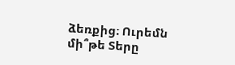ձեռքից։ Ուրեմն մի՞թե Տերը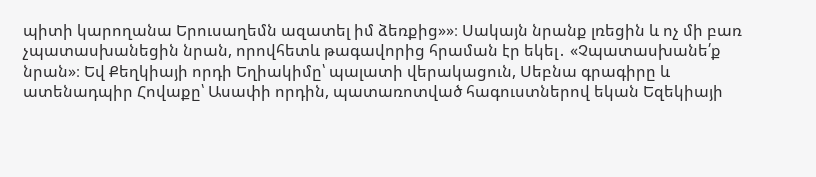պիտի կարողանա Երուսաղեմն ազատել իմ ձեռքից»»։ Սակայն նրանք լռեցին և ոչ մի բառ չպատասխանեցին նրան, որովհետև թագավորից հրաման էր եկել․ «Չպատասխանե՛ք նրան»։ Եվ Քեղկիայի որդի Եղիակիմը՝ պալատի վերակացուն, Սեբնա գրագիրը և ատենադպիր Հովաքը՝ Ասափի որդին, պատառոտված հագուստներով եկան Եզեկիայի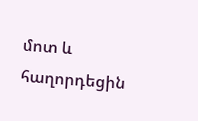մոտ և հաղորդեցին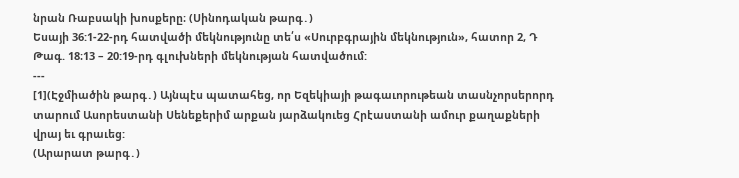նրան Ռաբսակի խոսքերը։ (Սինոդական թարգ․)
Եսայի 36:1-22-րդ հատվածի մեկնությունը տե՛ս «Սուրբգրային մեկնություն», հատոր 2, Դ Թագ. 18։13 – 20:19-րդ գլուխների մեկնության հատվածում:
---
[1](Էջմիածին թարգ․) Այնպէս պատահեց, որ Եզեկիայի թագաւորութեան տասնչորսերորդ տարում Ասորեստանի Սենեքերիմ արքան յարձակուեց Հրէաստանի ամուր քաղաքների վրայ եւ գրաւեց:
(Արարատ թարգ․)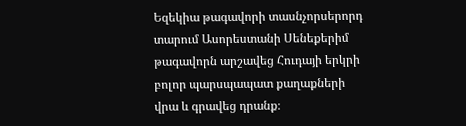Եզեկիա թագավորի տասնչորսերորդ տարում Ասորեստանի Սենեքերիմ թագավորն արշավեց Հուդայի երկրի բոլոր պարսպապատ քաղաքների վրա և գրավեց դրանք։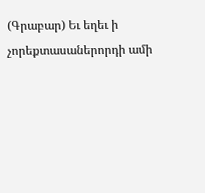(Գրաբար) Եւ եղեւ ի չորեքտասաներորդի ամի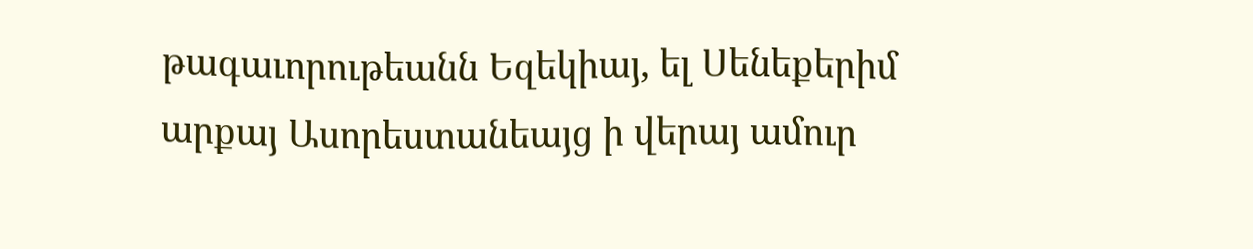թագաւորութեանն Եզեկիայ, ել Սենեքերիմ արքայ Ասորեստանեայց ի վերայ ամուր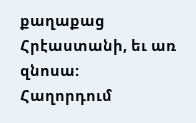քաղաքաց Հրէաստանի, եւ առ զնոսա:
Հաղորդում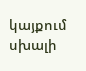կայքում սխալի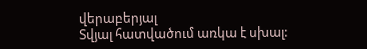վերաբերյալ
Տվյալ հատվածում առկա է սխալ: